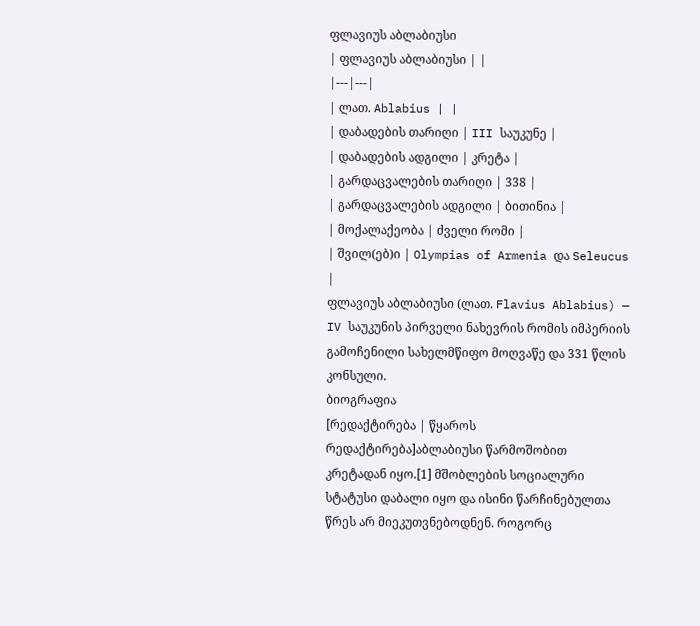ფლავიუს აბლაბიუსი
| ფლავიუს აბლაბიუსი | |
|---|---|
| ლათ. Ablabius | |
| დაბადების თარიღი | III საუკუნე |
| დაბადების ადგილი | კრეტა |
| გარდაცვალების თარიღი | 338 |
| გარდაცვალების ადგილი | ბითინია |
| მოქალაქეობა | ძველი რომი |
| შვილ(ებ)ი | Olympias of Armenia და Seleucus |
ფლავიუს აბლაბიუსი (ლათ. Flavius Ablabius) — IV საუკუნის პირველი ნახევრის რომის იმპერიის გამოჩენილი სახელმწიფო მოღვაწე და 331 წლის კონსული.
ბიოგრაფია
[რედაქტირება | წყაროს რედაქტირება]აბლაბიუსი წარმოშობით კრეტადან იყო.[1] მშობლების სოციალური სტატუსი დაბალი იყო და ისინი წარჩინებულთა წრეს არ მიეკუთვნებოდნენ. როგორც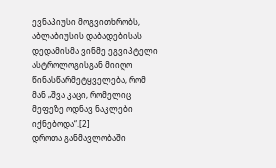ევნაპიუსი მოგვითხრობს, აბლაბიუსის დაბადებისას დედამისმა ვინმე ეგვიპტელი ასტროლოგისგან მიიღო წინასწარმეტყველება, რომ მან „შვა კაცი, რომელიც მეფეზე ოდნავ ნაკლები იქნებოდა“.[2]
დროთა განმავლობაში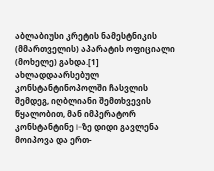აბლაბიუსი კრეტის ნამესტნიკის (მმართველის) აპარატის ოფიციალი (მოხელე) გახდა.[1] ახლადდაარსებულ კონსტანტინოპოლში ჩასვლის შემდეგ, იღბლიანი შემთხვევის წყალობით, მან იმპერატორ კონსტანტინე I-ზე დიდი გავლენა მოიპოვა და ერთ-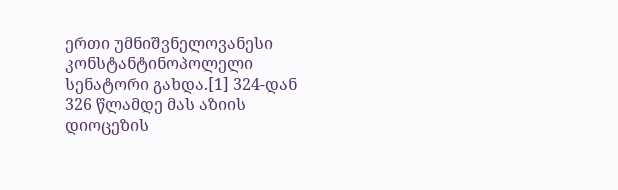ერთი უმნიშვნელოვანესი კონსტანტინოპოლელი სენატორი გახდა.[1] 324-დან 326 წლამდე მას აზიის დიოცეზის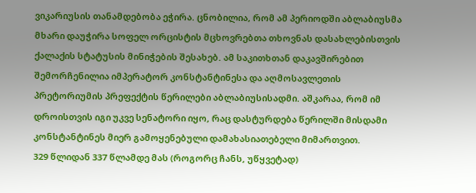ვიკარიუსის თანამდებობა ეჭირა. ცნობილია, რომ ამ პერიოდში აბლაბიუსმა მხარი დაუჭირა სოფელ ორცისტის მცხოვრებთა თხოვნას დასახლებისთვის ქალაქის სტატუსის მინიჭების შესახებ. ამ საკითხთან დაკავშირებით შემორჩენილია იმპერატორ კონსტანტინესა და აღმოსავლეთის პრეტორიუმის პრეფექტის წერილები აბლაბიუსისადმი. აშკარაა, რომ იმ დროისთვის იგი უკვე სენატორი იყო, რაც დასტურდება წერილში მისდამი კონსტანტინეს მიერ გამოყენებული დამახასიათებელი მიმართვით.
329 წლიდან 337 წლამდე მას (როგორც ჩანს, უწყვეტად)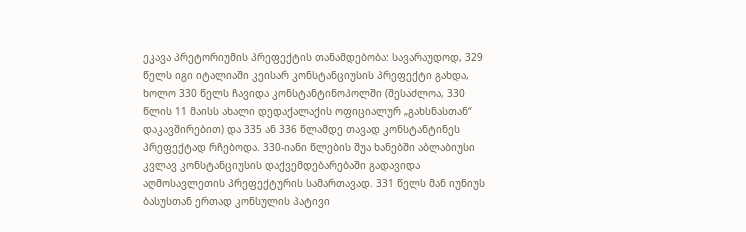ეკავა პრეტორიუმის პრეფექტის თანამდებობა: სავარაუდოდ, 329 წელს იგი იტალიაში კეისარ კონსტანციუსის პრეფექტი გახდა, ხოლო 330 წელს ჩავიდა კონსტანტინოპოლში (შესაძლოა, 330 წლის 11 მაისს ახალი დედაქალაქის ოფიციალურ „გახსნასთან“ დაკავშირებით) და 335 ან 336 წლამდე თავად კონსტანტინეს პრეფექტად რჩებოდა. 330-იანი წლების შუა ხანებში აბლაბიუსი კვლავ კონსტანციუსის დაქვემდებარებაში გადავიდა აღმოსავლეთის პრეფექტურის სამართავად. 331 წელს მან იუნიუს ბასუსთან ერთად კონსულის პატივი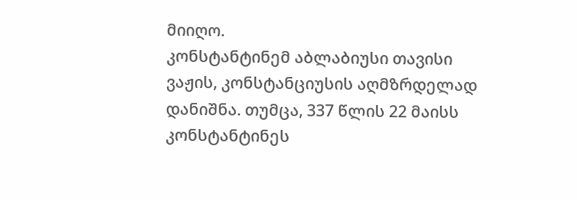მიიღო.
კონსტანტინემ აბლაბიუსი თავისი ვაჟის, კონსტანციუსის აღმზრდელად დანიშნა. თუმცა, 337 წლის 22 მაისს კონსტანტინეს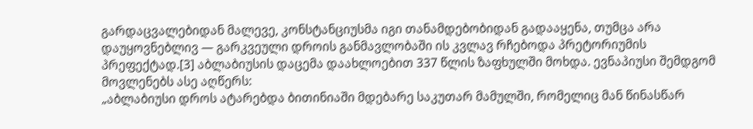გარდაცვალებიდან მალევე, კონსტანციუსმა იგი თანამდებობიდან გადააყენა, თუმცა არა დაუყოვნებლივ — გარკვეული დროის განმავლობაში ის კვლავ რჩებოდა პრეტორიუმის პრეფექტად.[3] აბლაბიუსის დაცემა დაახლოებით 337 წლის ზაფხულში მოხდა. ევნაპიუსი შემდგომ მოვლენებს ასე აღწერს:
„აბლაბიუსი დროს ატარებდა ბითინიაში მდებარე საკუთარ მამულში, რომელიც მან წინასწარ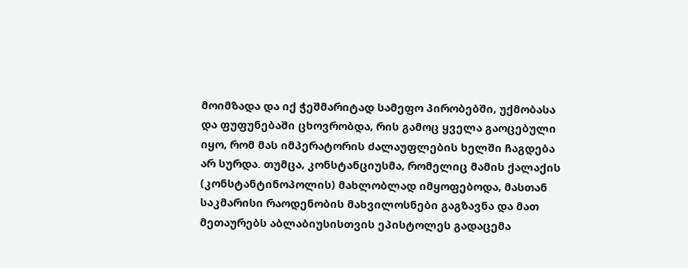მოიმზადა და იქ ჭეშმარიტად სამეფო პირობებში, უქმობასა და ფუფუნებაში ცხოვრობდა, რის გამოც ყველა გაოცებული იყო, რომ მას იმპერატორის ძალაუფლების ხელში ჩაგდება არ სურდა. თუმცა, კონსტანციუსმა, რომელიც მამის ქალაქის (კონსტანტინოპოლის) მახლობლად იმყოფებოდა, მასთან საკმარისი რაოდენობის მახვილოსნები გაგზავნა და მათ მეთაურებს აბლაბიუსისთვის ეპისტოლეს გადაცემა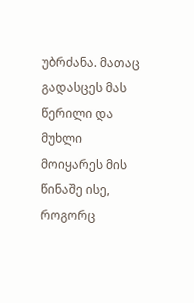უბრძანა. მათაც გადასცეს მას წერილი და მუხლი მოიყარეს მის წინაშე ისე, როგორც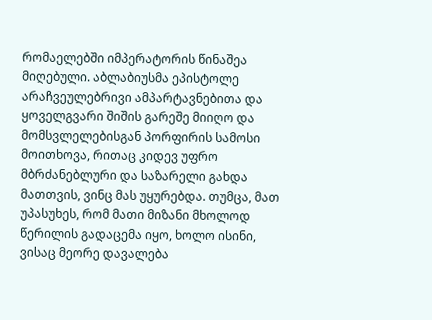რომაელებში იმპერატორის წინაშეა მიღებული. აბლაბიუსმა ეპისტოლე არაჩვეულებრივი ამპარტავნებითა და ყოველგვარი შიშის გარეშე მიიღო და მომსვლელებისგან პორფირის სამოსი მოითხოვა, რითაც კიდევ უფრო მბრძანებლური და საზარელი გახდა მათთვის, ვინც მას უყურებდა. თუმცა, მათ უპასუხეს, რომ მათი მიზანი მხოლოდ წერილის გადაცემა იყო, ხოლო ისინი, ვისაც მეორე დავალება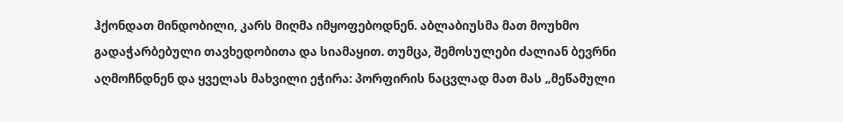ჰქონდათ მინდობილი, კარს მიღმა იმყოფებოდნენ. აბლაბიუსმა მათ მოუხმო გადაჭარბებული თავხედობითა და სიამაყით. თუმცა, შემოსულები ძალიან ბევრნი აღმოჩნდნენ და ყველას მახვილი ეჭირა: პორფირის ნაცვლად მათ მას „მეწამული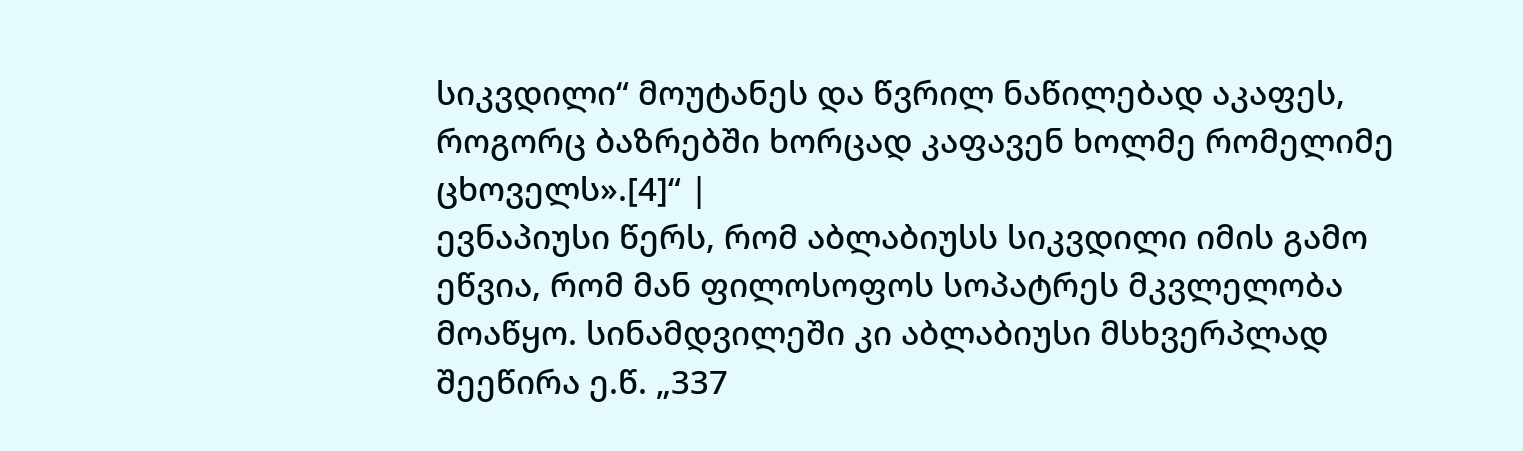სიკვდილი“ მოუტანეს და წვრილ ნაწილებად აკაფეს, როგორც ბაზრებში ხორცად კაფავენ ხოლმე რომელიმე ცხოველს».[4]“ |
ევნაპიუსი წერს, რომ აბლაბიუსს სიკვდილი იმის გამო ეწვია, რომ მან ფილოსოფოს სოპატრეს მკვლელობა მოაწყო. სინამდვილეში კი აბლაბიუსი მსხვერპლად შეეწირა ე.წ. „337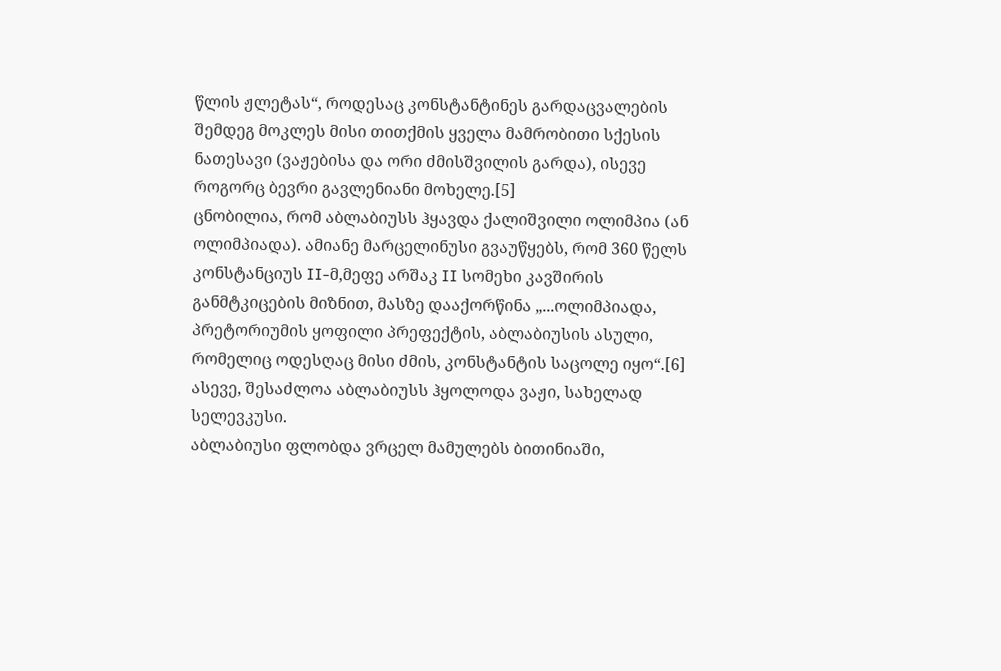წლის ჟლეტას“, როდესაც კონსტანტინეს გარდაცვალების შემდეგ მოკლეს მისი თითქმის ყველა მამრობითი სქესის ნათესავი (ვაჟებისა და ორი ძმისშვილის გარდა), ისევე როგორც ბევრი გავლენიანი მოხელე.[5]
ცნობილია, რომ აბლაბიუსს ჰყავდა ქალიშვილი ოლიმპია (ან ოლიმპიადა). ამიანე მარცელინუსი გვაუწყებს, რომ 360 წელს კონსტანციუს II-მ,მეფე არშაკ II სომეხი კავშირის განმტკიცების მიზნით, მასზე დააქორწინა „...ოლიმპიადა, პრეტორიუმის ყოფილი პრეფექტის, აბლაბიუსის ასული, რომელიც ოდესღაც მისი ძმის, კონსტანტის საცოლე იყო“.[6] ასევე, შესაძლოა აბლაბიუსს ჰყოლოდა ვაჟი, სახელად სელევკუსი.
აბლაბიუსი ფლობდა ვრცელ მამულებს ბითინიაში,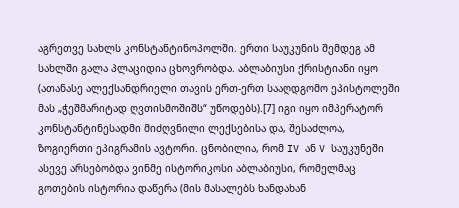აგრეთვე სახლს კონსტანტინოპოლში. ერთი საუკუნის შემდეგ ამ სახლში გალა პლაციდია ცხოვრობდა. აბლაბიუსი ქრისტიანი იყო (ათანასე ალექსანდრიელი თავის ერთ-ერთ სააღდგომო ეპისტოლეში მას „ჭეშმარიტად ღვთისმოშიშს“ უწოდებს).[7] იგი იყო იმპერატორ კონსტანტინესადმი მიძღვნილი ლექსებისა და, შესაძლოა, ზოგიერთი ეპიგრამის ავტორი. ცნობილია, რომ IV ან V საუკუნეში ასევე არსებობდა ვინმე ისტორიკოსი აბლაბიუსი, რომელმაც გოთების ისტორია დაწერა (მის მასალებს ხანდახან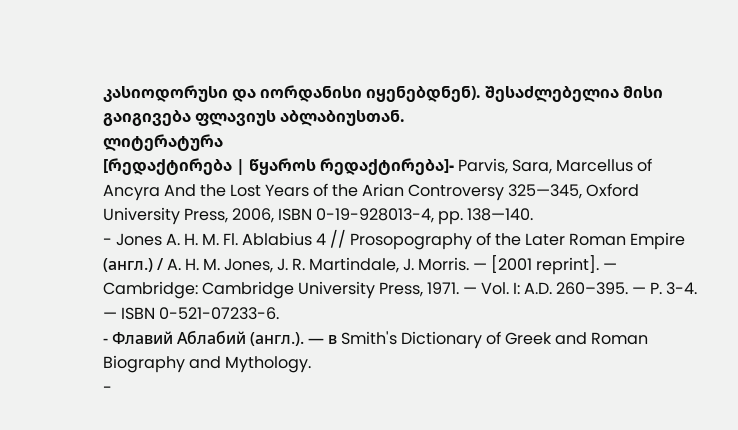კასიოდორუსი და იორდანისი იყენებდნენ). შესაძლებელია მისი გაიგივება ფლავიუს აბლაბიუსთან.
ლიტერატურა
[რედაქტირება | წყაროს რედაქტირება]- Parvis, Sara, Marcellus of Ancyra And the Lost Years of the Arian Controversy 325—345, Oxford University Press, 2006, ISBN 0-19-928013-4, pp. 138—140.
- Jones A. H. M. Fl. Ablabius 4 // Prosopography of the Later Roman Empire (англ.) / A. H. M. Jones, J. R. Martindale, J. Morris. — [2001 reprint]. — Cambridge: Cambridge University Press, 1971. — Vol. I: A.D. 260–395. — P. 3-4. — ISBN 0-521-07233-6.
- Флавий Аблабий (англ.). — в Smith's Dictionary of Greek and Roman Biography and Mythology.
-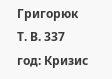Григорюк Т. В. 337 год: Кризис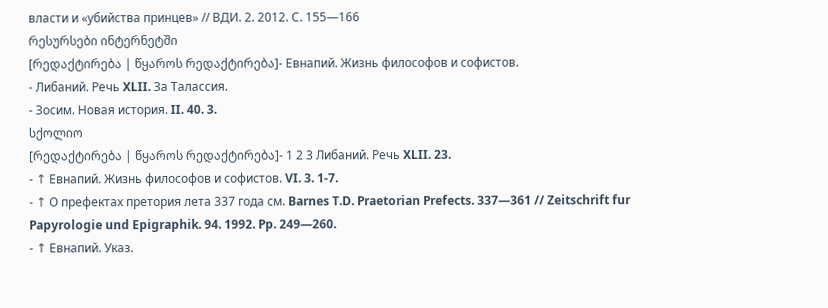власти и «убийства принцев» // ВДИ. 2. 2012. С. 155—166
რესურსები ინტერნეტში
[რედაქტირება | წყაროს რედაქტირება]- Евнапий. Жизнь философов и софистов.
- Либаний. Речь XLII. За Талассия.
- Зосим. Новая история. II. 40. 3.
სქოლიო
[რედაქტირება | წყაროს რედაქტირება]- 1 2 3 Либаний. Речь XLII. 23.
- ↑ Евнапий. Жизнь философов и софистов. VI. 3. 1-7.
- ↑ О префектах претория лета 337 года см. Barnes T.D. Praetorian Prefects. 337—361 // Zeitschrift fur Papyrologie und Epigraphik. 94. 1992. Pp. 249—260.
- ↑ Евнапий. Указ.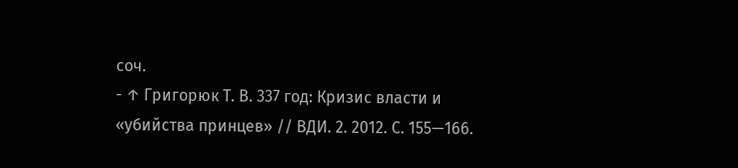соч.
- ↑ Григорюк Т. В. 337 год: Кризис власти и «убийства принцев» // ВДИ. 2. 2012. С. 155—166.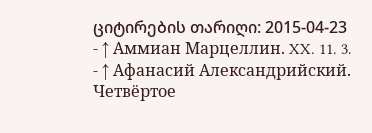ციტირების თარიღი: 2015-04-23
- ↑ Аммиан Марцеллин. XX. 11. 3.
- ↑ Афанасий Александрийский. Четвёртое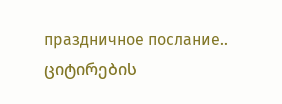праздничное послание.. ციტირების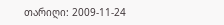თარიღი: 2009-11-24